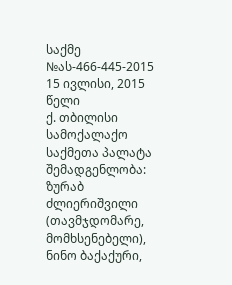საქმე №ას-466-445-2015 15 ივლისი, 2015 წელი
ქ. თბილისი
სამოქალაქო საქმეთა პალატა
შემადგენლობა:
ზურაბ ძლიერიშვილი (თავმჯდომარე, მომხსენებელი),
ნინო ბაქაქური,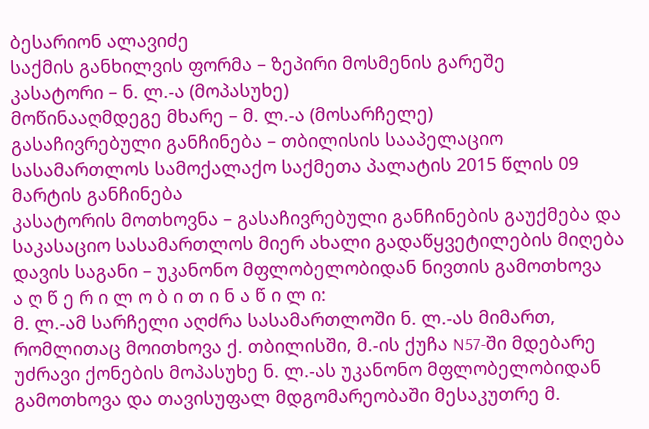ბესარიონ ალავიძე
საქმის განხილვის ფორმა – ზეპირი მოსმენის გარეშე
კასატორი – ნ. ლ.-ა (მოპასუხე)
მოწინააღმდეგე მხარე – მ. ლ.-ა (მოსარჩელე)
გასაჩივრებული განჩინება – თბილისის სააპელაციო სასამართლოს სამოქალაქო საქმეთა პალატის 2015 წლის 09 მარტის განჩინება
კასატორის მოთხოვნა – გასაჩივრებული განჩინების გაუქმება და საკასაციო სასამართლოს მიერ ახალი გადაწყვეტილების მიღება
დავის საგანი – უკანონო მფლობელობიდან ნივთის გამოთხოვა
ა ღ წ ე რ ი ლ ო ბ ი თ ი ნ ა წ ი ლ ი:
მ. ლ.-ამ სარჩელი აღძრა სასამართლოში ნ. ლ.-ას მიმართ, რომლითაც მოითხოვა ქ. თბილისში, მ.-ის ქუჩა N57-ში მდებარე უძრავი ქონების მოპასუხე ნ. ლ.-ას უკანონო მფლობელობიდან გამოთხოვა და თავისუფალ მდგომარეობაში მესაკუთრე მ.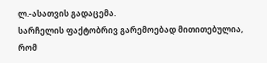ლ.-ასათვის გადაცემა.
სარჩელის ფაქტობრივ გარემოებად მითითებულია, რომ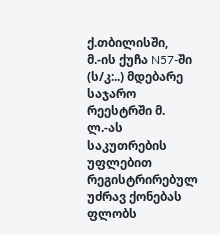ქ.თბილისში, მ.-ის ქუჩა N57-ში (ს/კ:..) მდებარე საჯარო რეესტრში მ. ლ.-ას საკუთრების უფლებით რეგისტრირებულ უძრავ ქონებას ფლობს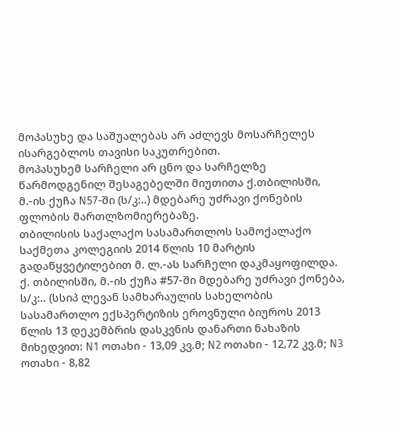მოპასუხე და საშუალებას არ აძლევს მოსარჩელეს ისარგებლოს თავისი საკუთრებით.
მოპასუხემ სარჩელი არ ცნო და სარჩელზე წარმოდგენილ შესაგებელში მიუთითა ქ.თბილისში, მ.-ის ქუჩა N57-ში (ს/კ:..) მდებარე უძრავი ქონების ფლობის მართლზომიერებაზე.
თბილისის საქალაქო სასამართლოს სამოქალაქო საქმეთა კოლეგიის 2014 წლის 10 მარტის გადაწყვეტილებით მ. ლ.-ას სარჩელი დაკმაყოფილდა. ქ. თბილისში, მ.-ის ქუჩა #57-ში მდებარე უძრავი ქონება, ს/კ:.. (სსიპ ლევან სამხარაულის სახელობის სასამართლო ექსპერტიზის ეროვნული ბიუროს 2013 წლის 13 დეკემბრის დასკვნის დანართი ნახაზის მიხედვით: N1 ოთახი - 13,09 კვ.მ; N2 ოთახი - 12,72 კვ.მ; N3 ოთახი - 8,82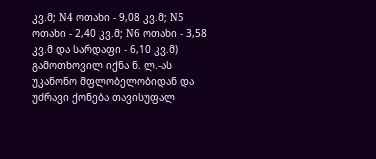კვ.მ; N4 ოთახი - 9,08 კვ.მ; N5 ოთახი - 2,40 კვ.მ; N6 ოთახი - 3,58 კვ.მ და სარდაფი - 6,10 კვ.მ) გამოთხოვილ იქნა ნ. ლ.-ას უკანონო მფლობელობიდან და უძრავი ქონება თავისუფალ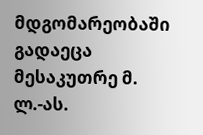მდგომარეობაში გადაეცა მესაკუთრე მ. ლ.-ას.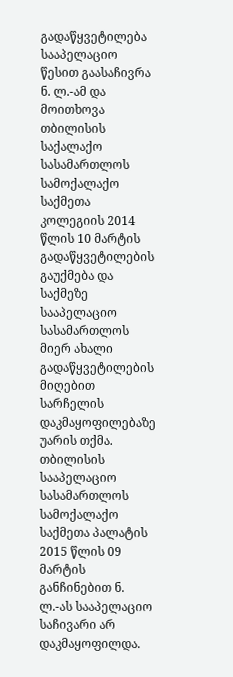გადაწყვეტილება სააპელაციო წესით გაასაჩივრა ნ. ლ.-ამ და მოითხოვა თბილისის საქალაქო სასამართლოს სამოქალაქო საქმეთა კოლეგიის 2014 წლის 10 მარტის გადაწყვეტილების გაუქმება და საქმეზე სააპელაციო სასამართლოს მიერ ახალი გადაწყვეტილების მიღებით სარჩელის დაკმაყოფილებაზე უარის თქმა.
თბილისის სააპელაციო სასამართლოს სამოქალაქო საქმეთა პალატის 2015 წლის 09 მარტის განჩინებით ნ. ლ.-ას სააპელაციო საჩივარი არ დაკმაყოფილდა.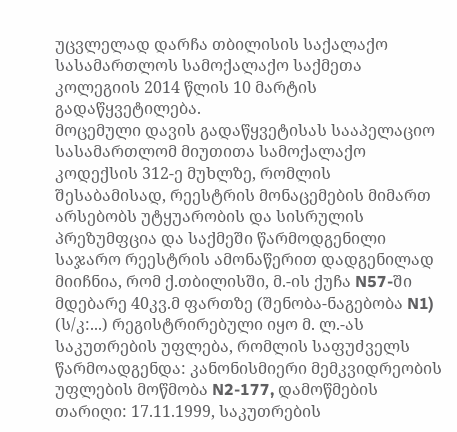უცვლელად დარჩა თბილისის საქალაქო სასამართლოს სამოქალაქო საქმეთა კოლეგიის 2014 წლის 10 მარტის გადაწყვეტილება.
მოცემული დავის გადაწყვეტისას სააპელაციო სასამართლომ მიუთითა სამოქალაქო კოდექსის 312-ე მუხლზე, რომლის შესაბამისად, რეესტრის მონაცემების მიმართ არსებობს უტყუარობის და სისრულის პრეზუმფცია და საქმეში წარმოდგენილი საჯარო რეესტრის ამონაწერით დადგენილად მიიჩნია, რომ ქ.თბილისში, მ.-ის ქუჩა N57-ში მდებარე 40კვ.მ ფართზე (შენობა-ნაგებობა N1) (ს/კ:...) რეგისტრირებული იყო მ. ლ.-ას საკუთრების უფლება, რომლის საფუძველს წარმოადგენდა: კანონისმიერი მემკვიდრეობის უფლების მოწმობა N2-177, დამოწმების თარიღი: 17.11.1999, საკუთრების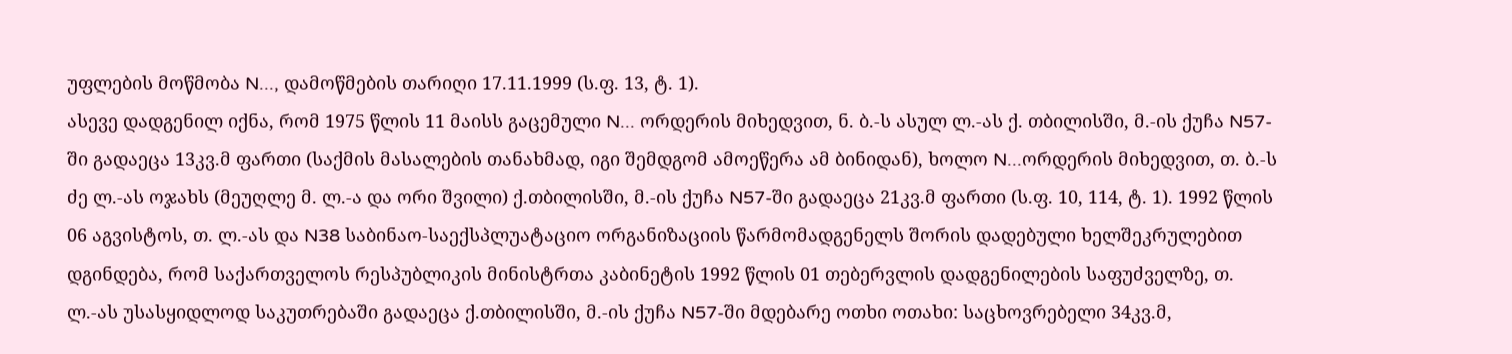უფლების მოწმობა N..., დამოწმების თარიღი 17.11.1999 (ს.ფ. 13, ტ. 1).
ასევე დადგენილ იქნა, რომ 1975 წლის 11 მაისს გაცემული N... ორდერის მიხედვით, ნ. ბ.-ს ასულ ლ.-ას ქ. თბილისში, მ.-ის ქუჩა N57-ში გადაეცა 13კვ.მ ფართი (საქმის მასალების თანახმად, იგი შემდგომ ამოეწერა ამ ბინიდან), ხოლო N...ორდერის მიხედვით, თ. ბ.-ს ძე ლ.-ას ოჯახს (მეუღლე მ. ლ.-ა და ორი შვილი) ქ.თბილისში, მ.-ის ქუჩა N57-ში გადაეცა 21კვ.მ ფართი (ს.ფ. 10, 114, ტ. 1). 1992 წლის 06 აგვისტოს, თ. ლ.-ას და N38 საბინაო-საექსპლუატაციო ორგანიზაციის წარმომადგენელს შორის დადებული ხელშეკრულებით დგინდება, რომ საქართველოს რესპუბლიკის მინისტრთა კაბინეტის 1992 წლის 01 თებერვლის დადგენილების საფუძველზე, თ. ლ.-ას უსასყიდლოდ საკუთრებაში გადაეცა ქ.თბილისში, მ.-ის ქუჩა N57-ში მდებარე ოთხი ოთახი: საცხოვრებელი 34კვ.მ,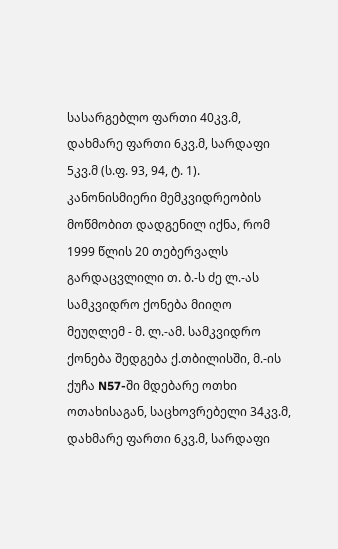სასარგებლო ფართი 40კვ.მ, დახმარე ფართი 6კვ.მ, სარდაფი 5კვ.მ (ს.ფ. 93, 94, ტ. 1). კანონისმიერი მემკვიდრეობის მოწმობით დადგენილ იქნა, რომ 1999 წლის 20 თებერვალს გარდაცვლილი თ. ბ.-ს ძე ლ.-ას სამკვიდრო ქონება მიიღო მეუღლემ - მ. ლ.-ამ. სამკვიდრო ქონება შედგება ქ.თბილისში, მ.-ის ქუჩა N57-ში მდებარე ოთხი ოთახისაგან, საცხოვრებელი 34კვ.მ, დახმარე ფართი 6კვ.მ, სარდაფი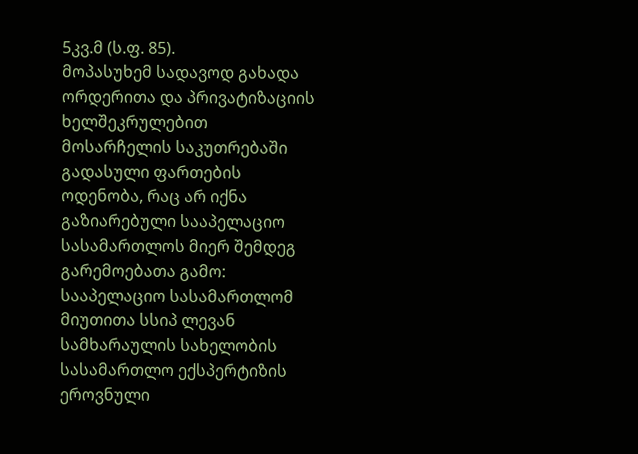5კვ.მ (ს.ფ. 85).
მოპასუხემ სადავოდ გახადა ორდერითა და პრივატიზაციის ხელშეკრულებით მოსარჩელის საკუთრებაში გადასული ფართების ოდენობა, რაც არ იქნა გაზიარებული სააპელაციო სასამართლოს მიერ შემდეგ გარემოებათა გამო:
სააპელაციო სასამართლომ მიუთითა სსიპ ლევან სამხარაულის სახელობის სასამართლო ექსპერტიზის ეროვნული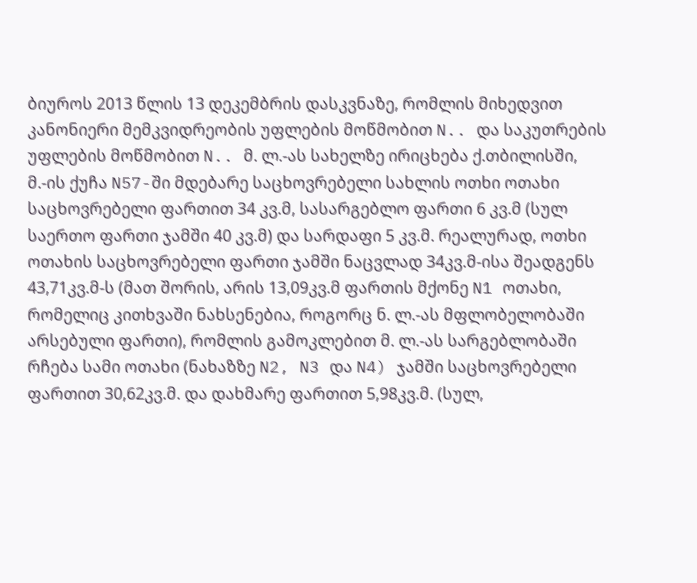ბიუროს 2013 წლის 13 დეკემბრის დასკვნაზე, რომლის მიხედვით კანონიერი მემკვიდრეობის უფლების მოწმობით N.. და საკუთრების უფლების მოწმობით N.. მ. ლ.-ას სახელზე ირიცხება ქ.თბილისში, მ.-ის ქუჩა N57-ში მდებარე საცხოვრებელი სახლის ოთხი ოთახი საცხოვრებელი ფართით 34 კვ.მ, სასარგებლო ფართი 6 კვ.მ (სულ საერთო ფართი ჯამში 40 კვ.მ) და სარდაფი 5 კვ.მ. რეალურად, ოთხი ოთახის საცხოვრებელი ფართი ჯამში ნაცვლად 34კვ.მ-ისა შეადგენს 43,71კვ.მ-ს (მათ შორის, არის 13,09კვ.მ ფართის მქონე N1 ოთახი, რომელიც კითხვაში ნახსენებია, როგორც ნ. ლ.-ას მფლობელობაში არსებული ფართი), რომლის გამოკლებით მ. ლ.-ას სარგებლობაში რჩება სამი ოთახი (ნახაზზე N2, N3 და N4) ჯამში საცხოვრებელი ფართით 30,62კვ.მ. და დახმარე ფართით 5,98კვ.მ. (სულ,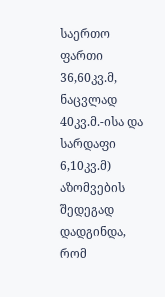საერთო ფართი 36,60კვ.მ, ნაცვლად 40კვ.მ.-ისა და სარდაფი 6,10კვ.მ) აზომვების შედეგად დადგინდა, რომ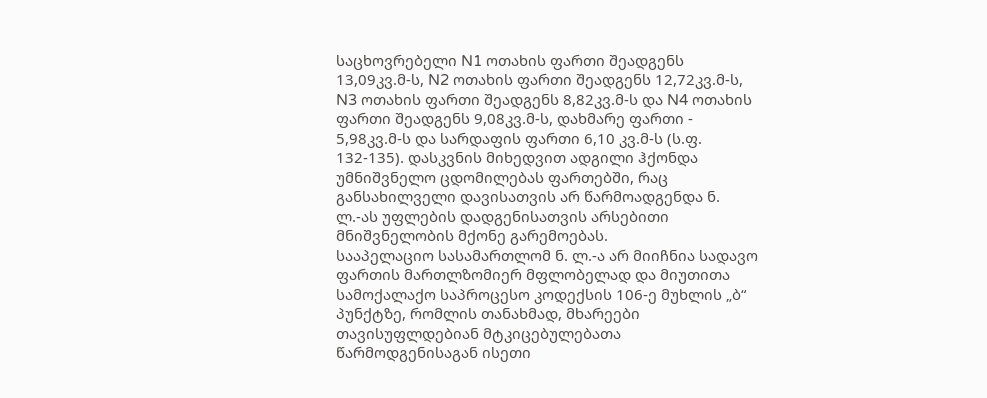საცხოვრებელი N1 ოთახის ფართი შეადგენს 13,09კვ.მ-ს, N2 ოთახის ფართი შეადგენს 12,72კვ.მ-ს, N3 ოთახის ფართი შეადგენს 8,82კვ.მ-ს და N4 ოთახის ფართი შეადგენს 9,08კვ.მ-ს, დახმარე ფართი - 5,98კვ.მ-ს და სარდაფის ფართი 6,10 კვ.მ-ს (ს.ფ. 132-135). დასკვნის მიხედვით ადგილი ჰქონდა უმნიშვნელო ცდომილებას ფართებში, რაც განსახილველი დავისათვის არ წარმოადგენდა ნ. ლ.-ას უფლების დადგენისათვის არსებითი მნიშვნელობის მქონე გარემოებას.
სააპელაციო სასამართლომ ნ. ლ.-ა არ მიიჩნია სადავო ფართის მართლზომიერ მფლობელად და მიუთითა სამოქალაქო საპროცესო კოდექსის 106-ე მუხლის „ბ“ პუნქტზე, რომლის თანახმად, მხარეები თავისუფლდებიან მტკიცებულებათა წარმოდგენისაგან ისეთი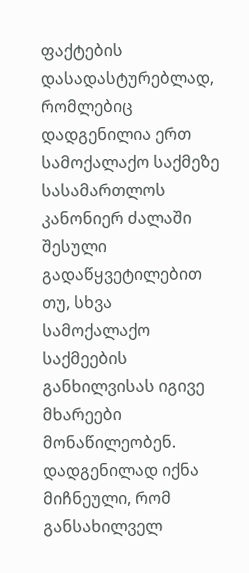ფაქტების დასადასტურებლად, რომლებიც დადგენილია ერთ სამოქალაქო საქმეზე სასამართლოს კანონიერ ძალაში შესული გადაწყვეტილებით თუ, სხვა სამოქალაქო საქმეების განხილვისას იგივე მხარეები მონაწილეობენ.
დადგენილად იქნა მიჩნეული, რომ განსახილველ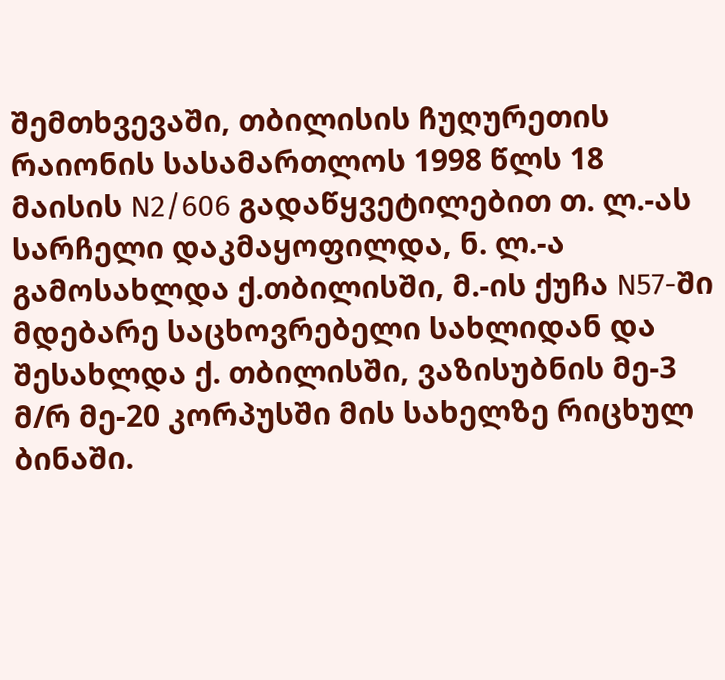შემთხვევაში, თბილისის ჩუღურეთის რაიონის სასამართლოს 1998 წლს 18 მაისის N2/606 გადაწყვეტილებით თ. ლ.-ას სარჩელი დაკმაყოფილდა, ნ. ლ.-ა გამოსახლდა ქ.თბილისში, მ.-ის ქუჩა N57-ში მდებარე საცხოვრებელი სახლიდან და შესახლდა ქ. თბილისში, ვაზისუბნის მე-3 მ/რ მე-20 კორპუსში მის სახელზე რიცხულ ბინაში.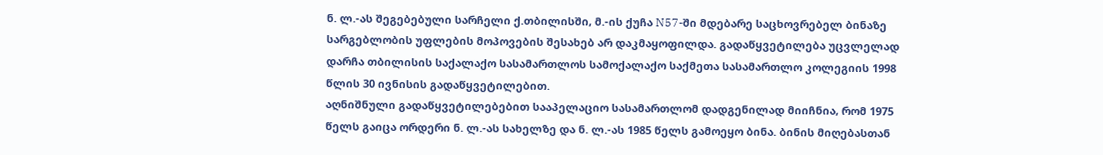ნ. ლ.-ას შეგებებული სარჩელი ქ.თბილისში, მ.-ის ქუჩა N57-ში მდებარე საცხოვრებელ ბინაზე სარგებლობის უფლების მოპოვების შესახებ არ დაკმაყოფილდა. გადაწყვეტილება უცვლელად დარჩა თბილისის საქალაქო სასამართლოს სამოქალაქო საქმეთა სასამართლო კოლეგიის 1998 წლის 30 ივნისის გადაწყვეტილებით.
აღნიშნული გადაწყვეტილებებით სააპელაციო სასამართლომ დადგენილად მიიჩნია, რომ 1975 წელს გაიცა ორდერი ნ. ლ.-ას სახელზე და ნ. ლ.-ას 1985 წელს გამოეყო ბინა. ბინის მიღებასთან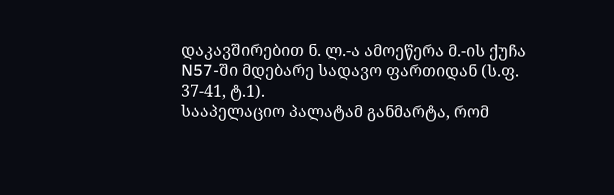დაკავშირებით ნ. ლ.-ა ამოეწერა მ.-ის ქუჩა N57-ში მდებარე სადავო ფართიდან (ს.ფ. 37-41, ტ.1).
სააპელაციო პალატამ განმარტა, რომ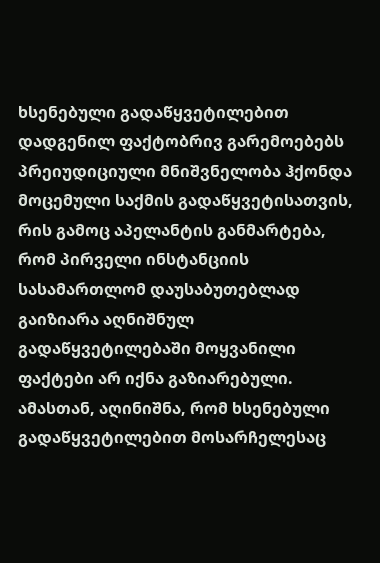ხსენებული გადაწყვეტილებით დადგენილ ფაქტობრივ გარემოებებს პრეიუდიციული მნიშვნელობა ჰქონდა მოცემული საქმის გადაწყვეტისათვის, რის გამოც აპელანტის განმარტება, რომ პირველი ინსტანციის სასამართლომ დაუსაბუთებლად გაიზიარა აღნიშნულ გადაწყვეტილებაში მოყვანილი ფაქტები არ იქნა გაზიარებული. ამასთან, აღინიშნა, რომ ხსენებული გადაწყვეტილებით მოსარჩელესაც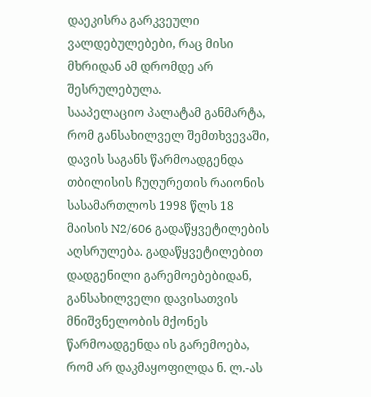დაეკისრა გარკვეული ვალდებულებები, რაც მისი მხრიდან ამ დრომდე არ შესრულებულა.
სააპელაციო პალატამ განმარტა, რომ განსახილველ შემთხვევაში, დავის საგანს წარმოადგენდა თბილისის ჩუღურეთის რაიონის სასამართლოს 1998 წლს 18 მაისის N2/606 გადაწყვეტილების აღსრულება. გადაწყვეტილებით დადგენილი გარემოებებიდან, განსახილველი დავისათვის მნიშვნელობის მქონეს წარმოადგენდა ის გარემოება, რომ არ დაკმაყოფილდა ნ. ლ.-ას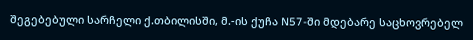შეგებებული სარჩელი ქ.თბილისში, მ.-ის ქუჩა N57-ში მდებარე საცხოვრებელ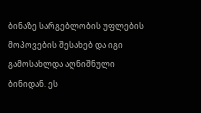ბინაზე სარგებლობის უფლების მოპოვების შესახებ და იგი გამოსახლდა აღნიშნული ბინიდან. ეს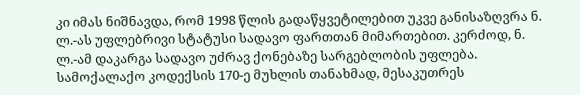კი იმას ნიშნავდა, რომ 1998 წლის გადაწყვეტილებით უკვე განისაზღვრა ნ. ლ.-ას უფლებრივი სტატუსი სადავო ფართთან მიმართებით. კერძოდ, ნ. ლ.-ამ დაკარგა სადავო უძრავ ქონებაზე სარგებლობის უფლება.
სამოქალაქო კოდექსის 170-ე მუხლის თანახმად, მესაკუთრეს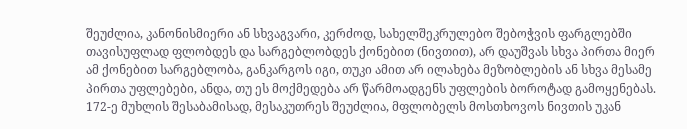შეუძლია, კანონისმიერი ან სხვაგვარი, კერძოდ, სახელშეკრულებო შებოჭვის ფარგლებში თავისუფლად ფლობდეს და სარგებლობდეს ქონებით (ნივთით), არ დაუშვას სხვა პირთა მიერ ამ ქონებით სარგებლობა, განკარგოს იგი, თუკი ამით არ ილახება მეზობლების ან სხვა მესამე პირთა უფლებები, ანდა, თუ ეს მოქმედება არ წარმოადგენს უფლების ბოროტად გამოყენებას. 172-ე მუხლის შესაბამისად, მესაკუთრეს შეუძლია, მფლობელს მოსთხოვოს ნივთის უკან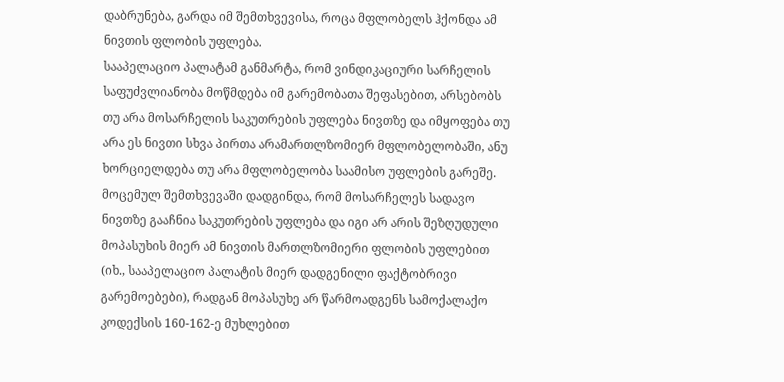დაბრუნება, გარდა იმ შემთხვევისა, როცა მფლობელს ჰქონდა ამ ნივთის ფლობის უფლება.
სააპელაციო პალატამ განმარტა, რომ ვინდიკაციური სარჩელის საფუძვლიანობა მოწმდება იმ გარემობათა შეფასებით, არსებობს თუ არა მოსარჩელის საკუთრების უფლება ნივთზე და იმყოფება თუ არა ეს ნივთი სხვა პირთა არამართლზომიერ მფლობელობაში, ანუ ხორციელდება თუ არა მფლობელობა საამისო უფლების გარეშე. მოცემულ შემთხვევაში დადგინდა, რომ მოსარჩელეს სადავო ნივთზე გააჩნია საკუთრების უფლება და იგი არ არის შეზღუდული მოპასუხის მიერ ამ ნივთის მართლზომიერი ფლობის უფლებით (იხ., სააპელაციო პალატის მიერ დადგენილი ფაქტობრივი გარემოებები), რადგან მოპასუხე არ წარმოადგენს სამოქალაქო კოდექსის 160-162-ე მუხლებით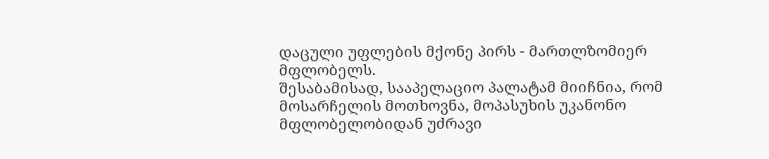დაცული უფლების მქონე პირს - მართლზომიერ მფლობელს.
შესაბამისად, სააპელაციო პალატამ მიიჩნია, რომ მოსარჩელის მოთხოვნა, მოპასუხის უკანონო მფლობელობიდან უძრავი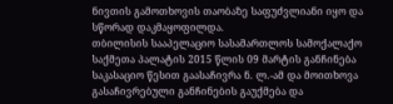ნივთის გამოთხოვის თაობაზე საფუძვლიანი იყო და სწორად დაკმაყოფილდა.
თბილისის სააპელაციო სასამართლოს სამოქალაქო საქმეთა პალატის 2015 წლის 09 მარტის განჩინება საკასაციო წესით გაასაჩივრა ნ. ლ.-ამ და მოითხოვა გასაჩივრებული განჩინების გაუქმება და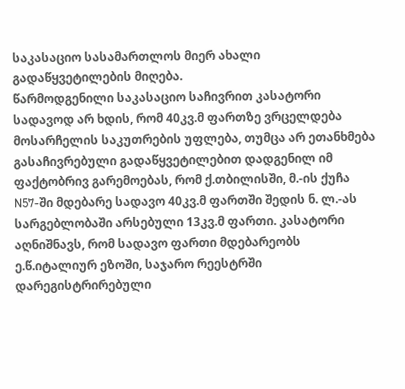საკასაციო სასამართლოს მიერ ახალი გადაწყვეტილების მიღება.
წარმოდგენილი საკასაციო საჩივრით კასატორი სადავოდ არ ხდის, რომ 40კვ.მ ფართზე ვრცელდება მოსარჩელის საკუთრების უფლება, თუმცა არ ეთანხმება გასაჩივრებული გადაწყვეტილებით დადგენილ იმ ფაქტობრივ გარემოებას, რომ ქ.თბილისში, მ.-ის ქუჩა N57-ში მდებარე სადავო 40კვ.მ ფართში შედის ნ. ლ.-ას სარგებლობაში არსებული 13კვ.მ ფართი. კასატორი აღნიშნავს, რომ სადავო ფართი მდებარეობს ე.წ.იტალიურ ეზოში, საჯარო რეესტრში დარეგისტრირებული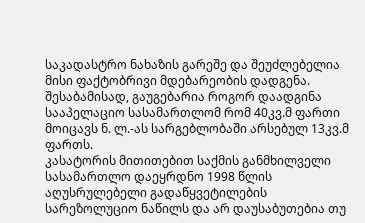საკადასტრო ნახაზის გარეშე და შეუძლებელია მისი ფაქტობრივი მდებარეობის დადგენა. შესაბამისად, გაუგებარია როგორ დაადგინა სააპელაციო სასამართლომ რომ 40კვ.მ ფართი მოიცავს ნ. ლ.-ას სარგებლობაში არსებულ 13კვ.მ ფართს.
კასატორის მითითებით საქმის განმხილველი სასამართლო დაეყრდნო 1998 წლის აღუსრულებელი გადაწყვეტილების სარეზოლუციო ნაწილს და არ დაუსაბუთებია თუ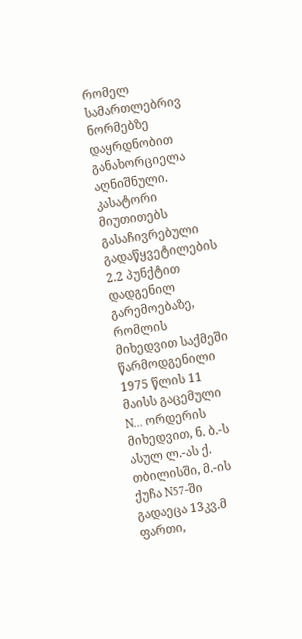რომელ სამართლებრივ ნორმებზე დაყრდნობით განახორციელა აღნიშნული.
კასატორი მიუთითებს გასაჩივრებული გადაწყვეტილების 2.2 პუნქტით დადგენილ გარემოებაზე, რომლის მიხედვით საქმეში წარმოდგენილი 1975 წლის 11 მაისს გაცემული N... ორდერის მიხედვით, ნ. ბ.-ს ასულ ლ.-ას ქ. თბილისში, მ.-ის ქუჩა N57-ში გადაეცა 13კვ.მ ფართი,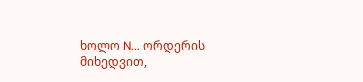ხოლო N... ორდერის მიხედვით,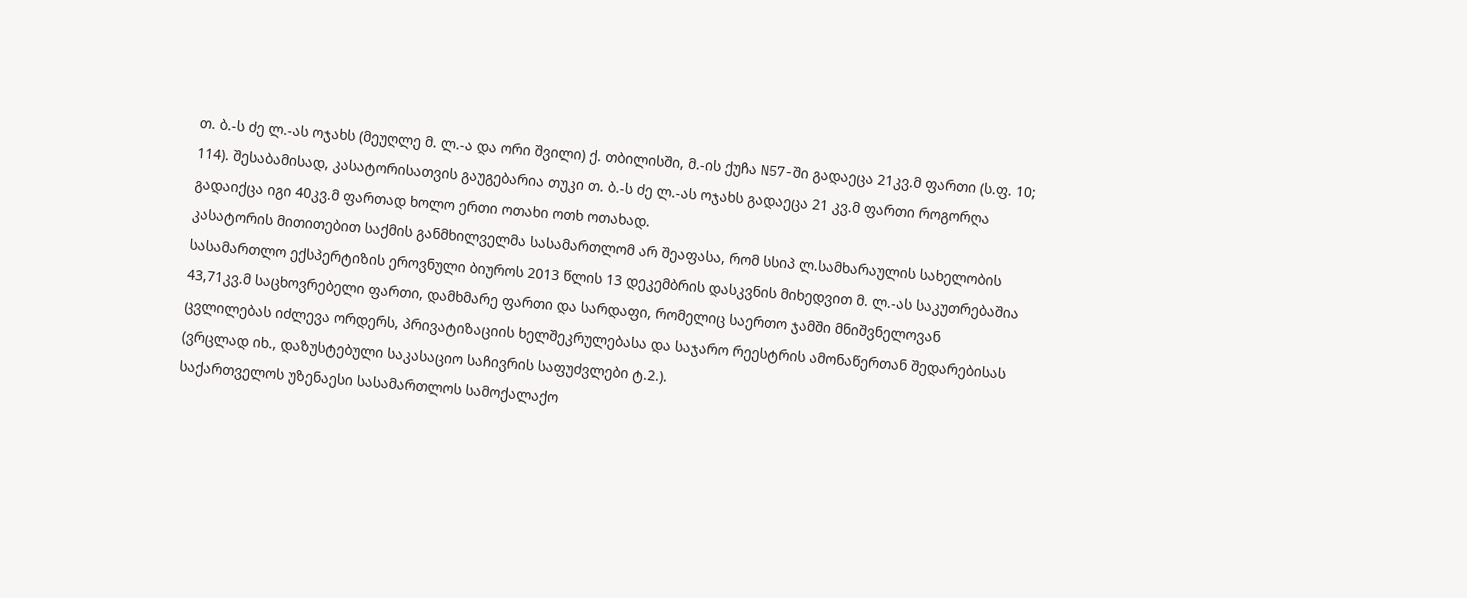თ. ბ.-ს ძე ლ.-ას ოჯახს (მეუღლე მ. ლ.-ა და ორი შვილი) ქ. თბილისში, მ.-ის ქუჩა N57-ში გადაეცა 21კვ.მ ფართი (ს.ფ. 10; 114). შესაბამისად, კასატორისათვის გაუგებარია თუკი თ. ბ.-ს ძე ლ.-ას ოჯახს გადაეცა 21 კვ.მ ფართი როგორღა გადაიქცა იგი 40კვ.მ ფართად ხოლო ერთი ოთახი ოთხ ოთახად.
კასატორის მითითებით საქმის განმხილველმა სასამართლომ არ შეაფასა, რომ სსიპ ლ.სამხარაულის სახელობის სასამართლო ექსპერტიზის ეროვნული ბიუროს 2013 წლის 13 დეკემბრის დასკვნის მიხედვით მ. ლ.-ას საკუთრებაშია 43,71კვ.მ საცხოვრებელი ფართი, დამხმარე ფართი და სარდაფი, რომელიც საერთო ჯამში მნიშვნელოვან ცვლილებას იძლევა ორდერს, პრივატიზაციის ხელშეკრულებასა და საჯარო რეესტრის ამონაწერთან შედარებისას (ვრცლად იხ., დაზუსტებული საკასაციო საჩივრის საფუძვლები ტ.2.).
საქართველოს უზენაესი სასამართლოს სამოქალაქო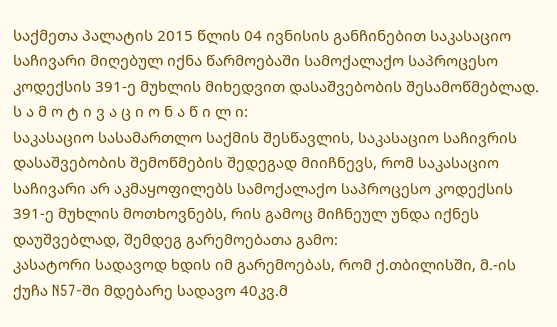საქმეთა პალატის 2015 წლის 04 ივნისის განჩინებით საკასაციო საჩივარი მიღებულ იქნა წარმოებაში სამოქალაქო საპროცესო კოდექსის 391-ე მუხლის მიხედვით დასაშვებობის შესამოწმებლად.
ს ა მ ო ტ ი ვ ა ც ი ო ნ ა წ ი ლ ი:
საკასაციო სასამართლო საქმის შესწავლის, საკასაციო საჩივრის დასაშვებობის შემოწმების შედეგად მიიჩნევს, რომ საკასაციო საჩივარი არ აკმაყოფილებს სამოქალაქო საპროცესო კოდექსის 391-ე მუხლის მოთხოვნებს, რის გამოც მიჩნეულ უნდა იქნეს დაუშვებლად, შემდეგ გარემოებათა გამო:
კასატორი სადავოდ ხდის იმ გარემოებას, რომ ქ.თბილისში, მ.-ის ქუჩა N57-ში მდებარე სადავო 40კვ.მ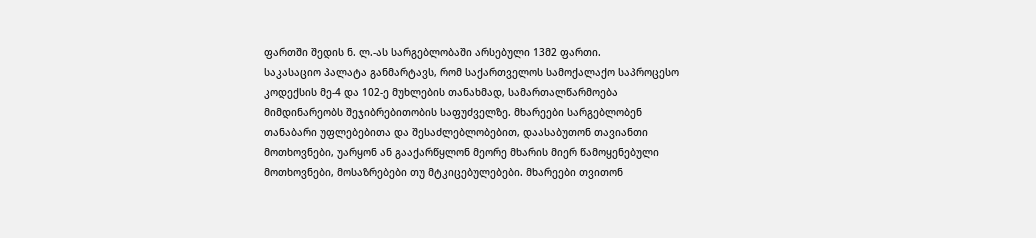ფართში შედის ნ. ლ.-ას სარგებლობაში არსებული 13მ2 ფართი.
საკასაციო პალატა განმარტავს, რომ საქართველოს სამოქალაქო საპროცესო კოდექსის მე-4 და 102-ე მუხლების თანახმად, სამართალწარმოება მიმდინარეობს შეჯიბრებითობის საფუძველზე. მხარეები სარგებლობენ თანაბარი უფლებებითა და შესაძლებლობებით, დაასაბუთონ თავიანთი მოთხოვნები, უარყონ ან გააქარწყლონ მეორე მხარის მიერ წამოყენებული მოთხოვნები, მოსაზრებები თუ მტკიცებულებები. მხარეები თვითონ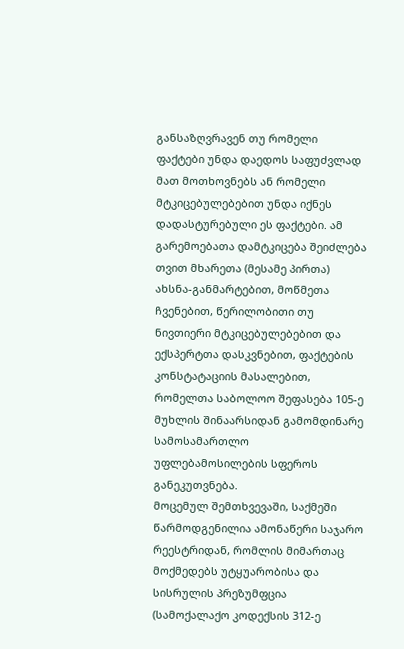განსაზღვრავენ თუ რომელი ფაქტები უნდა დაედოს საფუძვლად მათ მოთხოვნებს ან რომელი მტკიცებულებებით უნდა იქნეს დადასტურებული ეს ფაქტები. ამ გარემოებათა დამტკიცება შეიძლება თვით მხარეთა (მესამე პირთა) ახსნა-განმარტებით, მოწმეთა ჩვენებით, წერილობითი თუ ნივთიერი მტკიცებულებებით და ექსპერტთა დასკვნებით, ფაქტების კონსტატაციის მასალებით, რომელთა საბოლოო შეფასება 105-ე მუხლის შინაარსიდან გამომდინარე სამოსამართლო უფლებამოსილების სფეროს განეკუთვნება.
მოცემულ შემთხვევაში, საქმეში წარმოდგენილია ამონაწერი საჯარო რეესტრიდან, რომლის მიმართაც მოქმედებს უტყუარობისა და სისრულის პრეზუმფცია (სამოქალაქო კოდექსის 312-ე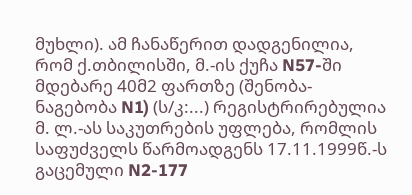მუხლი). ამ ჩანაწერით დადგენილია, რომ ქ.თბილისში, მ.-ის ქუჩა N57-ში მდებარე 40მ2 ფართზე (შენობა-ნაგებობა N1) (ს/კ:...) რეგისტრირებულია მ. ლ.-ას საკუთრების უფლება, რომლის საფუძველს წარმოადგენს 17.11.1999წ.-ს გაცემული N2-177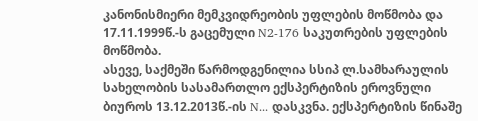კანონისმიერი მემკვიდრეობის უფლების მოწმობა და 17.11.1999წ.-ს გაცემული N2-176 საკუთრების უფლების მოწმობა.
ასევე, საქმეში წარმოდგენილია სსიპ ლ.სამხარაულის სახელობის სასამართლო ექსპერტიზის ეროვნული ბიუროს 13.12.2013წ.-ის N... დასკვნა. ექსპერტიზის წინაშე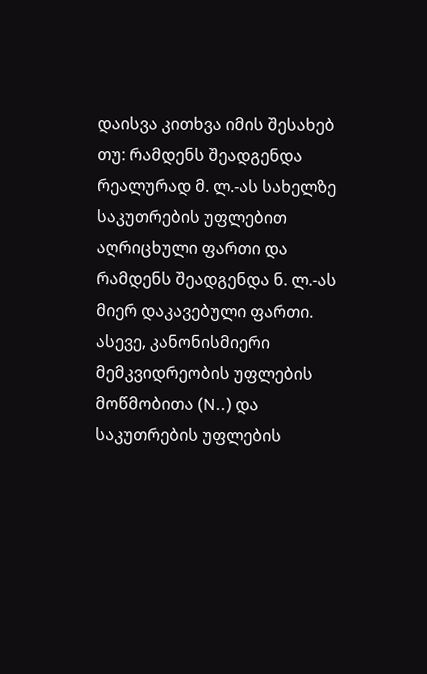დაისვა კითხვა იმის შესახებ თუ: რამდენს შეადგენდა რეალურად მ. ლ.-ას სახელზე საკუთრების უფლებით აღრიცხული ფართი და რამდენს შეადგენდა ნ. ლ.-ას მიერ დაკავებული ფართი.
ასევე, კანონისმიერი მემკვიდრეობის უფლების მოწმობითა (N..) და საკუთრების უფლების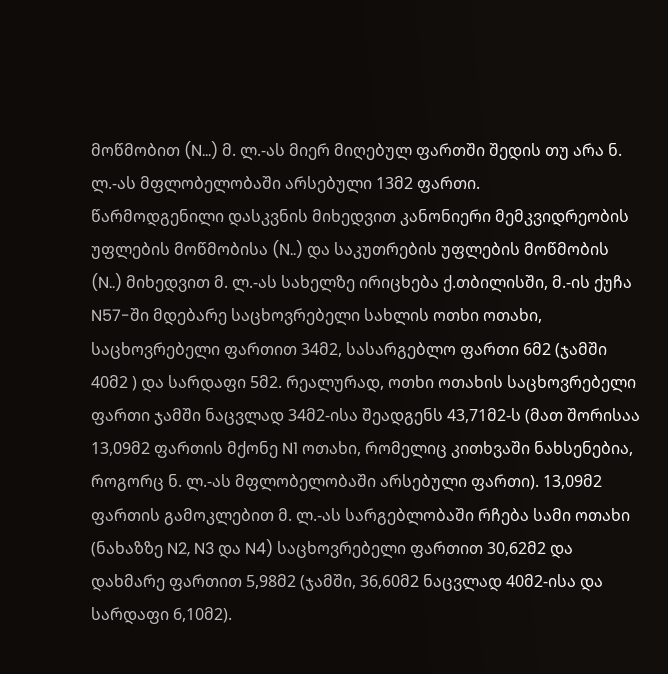მოწმობით (N...) მ. ლ.-ას მიერ მიღებულ ფართში შედის თუ არა ნ. ლ.-ას მფლობელობაში არსებული 13მ2 ფართი.
წარმოდგენილი დასკვნის მიხედვით კანონიერი მემკვიდრეობის უფლების მოწმობისა (N..) და საკუთრების უფლების მოწმობის (N..) მიხედვით მ. ლ.-ას სახელზე ირიცხება ქ.თბილისში, მ.-ის ქუჩა N57-ში მდებარე საცხოვრებელი სახლის ოთხი ოთახი, საცხოვრებელი ფართით 34მ2, სასარგებლო ფართი 6მ2 (ჯამში 40მ2 ) და სარდაფი 5მ2. რეალურად, ოთხი ოთახის საცხოვრებელი ფართი ჯამში ნაცვლად 34მ2-ისა შეადგენს 43,71მ2-ს (მათ შორისაა 13,09მ2 ფართის მქონე N1 ოთახი, რომელიც კითხვაში ნახსენებია, როგორც ნ. ლ.-ას მფლობელობაში არსებული ფართი). 13,09მ2 ფართის გამოკლებით მ. ლ.-ას სარგებლობაში რჩება სამი ოთახი (ნახაზზე N2, N3 და N4) საცხოვრებელი ფართით 30,62მ2 და დახმარე ფართით 5,98მ2 (ჯამში, 36,60მ2 ნაცვლად 40მ2-ისა და სარდაფი 6,10მ2).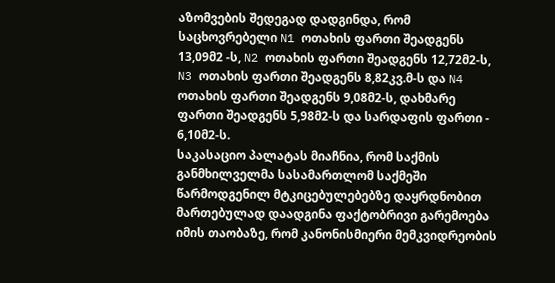აზომვების შედეგად დადგინდა, რომ საცხოვრებელი N1 ოთახის ფართი შეადგენს 13,09მ2 -ს, N2 ოთახის ფართი შეადგენს 12,72მ2-ს, N3 ოთახის ფართი შეადგენს 8,82კვ.მ-ს და N4 ოთახის ფართი შეადგენს 9,08მ2-ს, დახმარე ფართი შეადგენს 5,98მ2-ს და სარდაფის ფართი - 6,10მ2-ს.
საკასაციო პალატას მიაჩნია, რომ საქმის განმხილველმა სასამართლომ საქმეში წარმოდგენილ მტკიცებულებებზე დაყრდნობით მართებულად დაადგინა ფაქტობრივი გარემოება იმის თაობაზე, რომ კანონისმიერი მემკვიდრეობის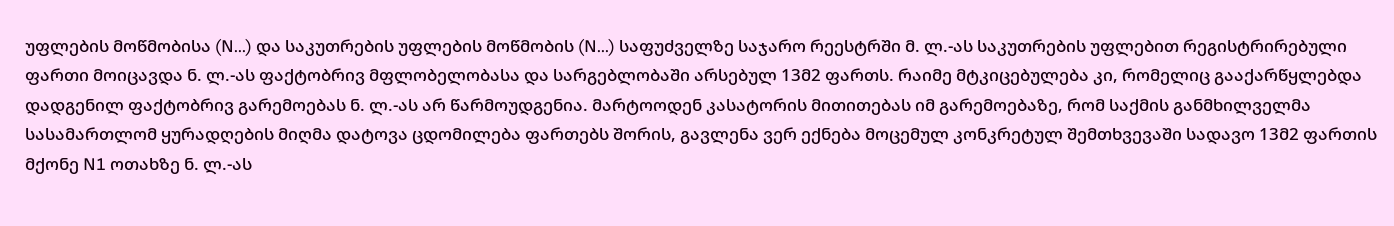უფლების მოწმობისა (N...) და საკუთრების უფლების მოწმობის (N...) საფუძველზე საჯარო რეესტრში მ. ლ.-ას საკუთრების უფლებით რეგისტრირებული ფართი მოიცავდა ნ. ლ.-ას ფაქტობრივ მფლობელობასა და სარგებლობაში არსებულ 13მ2 ფართს. რაიმე მტკიცებულება კი, რომელიც გააქარწყლებდა დადგენილ ფაქტობრივ გარემოებას ნ. ლ.-ას არ წარმოუდგენია. მარტოოდენ კასატორის მითითებას იმ გარემოებაზე, რომ საქმის განმხილველმა სასამართლომ ყურადღების მიღმა დატოვა ცდომილება ფართებს შორის, გავლენა ვერ ექნება მოცემულ კონკრეტულ შემთხვევაში სადავო 13მ2 ფართის მქონე N1 ოთახზე ნ. ლ.-ას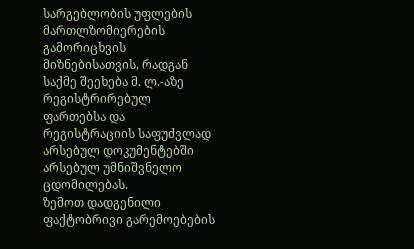სარგებლობის უფლების მართლზომიერების გამორიცხვის მიზნებისათვის, რადგან საქმე შეეხება მ. ლ.-აზე რეგისტრირებულ ფართებსა და რეგისტრაციის საფუძვლად არსებულ დოკუმენტებში არსებულ უმნიშვნელო ცდომილებას.
ზემოთ დადგენილი ფაქტობრივი გარემოებების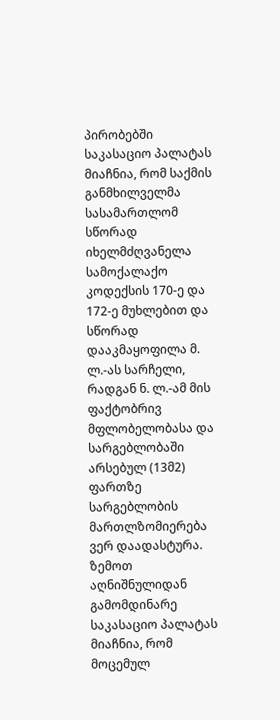პირობებში საკასაციო პალატას მიაჩნია, რომ საქმის განმხილველმა სასამართლომ სწორად იხელმძღვანელა სამოქალაქო კოდექსის 170-ე და 172-ე მუხლებით და სწორად დააკმაყოფილა მ. ლ.-ას სარჩელი, რადგან ნ. ლ.-ამ მის ფაქტობრივ მფლობელობასა და სარგებლობაში არსებულ (13მ2) ფართზე სარგებლობის მართლზომიერება ვერ დაადასტურა.
ზემოთ აღნიშნულიდან გამომდინარე საკასაციო პალატას მიაჩნია, რომ მოცემულ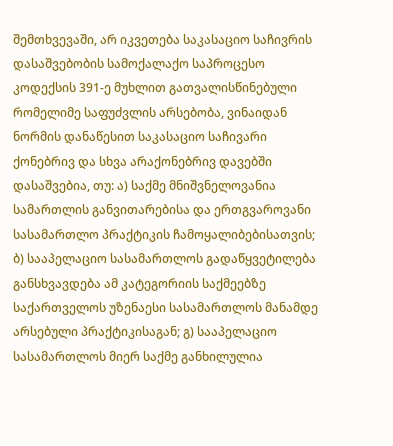შემთხვევაში, არ იკვეთება საკასაციო საჩივრის დასაშვებობის სამოქალაქო საპროცესო კოდექსის 391-ე მუხლით გათვალისწინებული რომელიმე საფუძვლის არსებობა, ვინაიდან ნორმის დანაწესით საკასაციო საჩივარი ქონებრივ და სხვა არაქონებრივ დავებში დასაშვებია, თუ: ა) საქმე მნიშვნელოვანია სამართლის განვითარებისა და ერთგვაროვანი სასამართლო პრაქტიკის ჩამოყალიბებისათვის; ბ) სააპელაციო სასამართლოს გადაწყვეტილება განსხვავდება ამ კატეგორიის საქმეებზე საქართველოს უზენაესი სასამართლოს მანამდე არსებული პრაქტიკისაგან; გ) სააპელაციო სასამართლოს მიერ საქმე განხილულია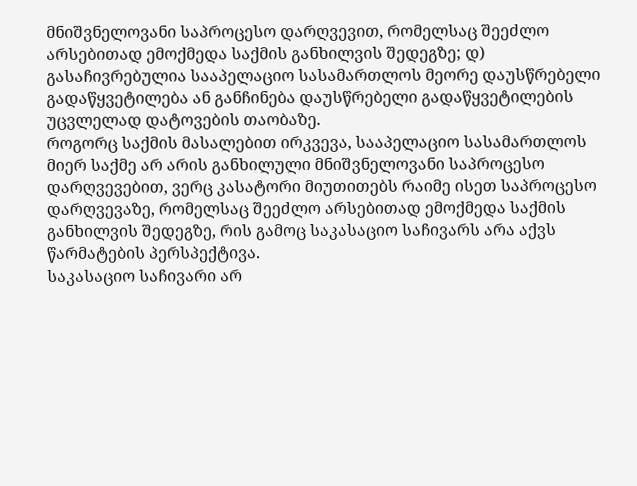მნიშვნელოვანი საპროცესო დარღვევით, რომელსაც შეეძლო არსებითად ემოქმედა საქმის განხილვის შედეგზე; დ) გასაჩივრებულია სააპელაციო სასამართლოს მეორე დაუსწრებელი გადაწყვეტილება ან განჩინება დაუსწრებელი გადაწყვეტილების უცვლელად დატოვების თაობაზე.
როგორც საქმის მასალებით ირკვევა, სააპელაციო სასამართლოს მიერ საქმე არ არის განხილული მნიშვნელოვანი საპროცესო დარღვევებით, ვერც კასატორი მიუთითებს რაიმე ისეთ საპროცესო დარღვევაზე, რომელსაც შეეძლო არსებითად ემოქმედა საქმის განხილვის შედეგზე, რის გამოც საკასაციო საჩივარს არა აქვს წარმატების პერსპექტივა.
საკასაციო საჩივარი არ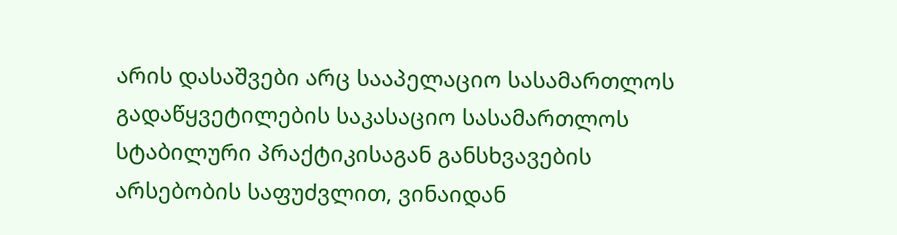არის დასაშვები არც სააპელაციო სასამართლოს გადაწყვეტილების საკასაციო სასამართლოს სტაბილური პრაქტიკისაგან განსხვავების არსებობის საფუძვლით, ვინაიდან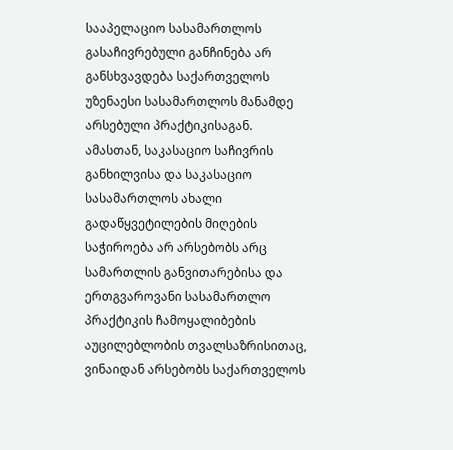სააპელაციო სასამართლოს გასაჩივრებული განჩინება არ განსხვავდება საქართველოს უზენაესი სასამართლოს მანამდე არსებული პრაქტიკისაგან.
ამასთან, საკასაციო საჩივრის განხილვისა და საკასაციო სასამართლოს ახალი გადაწყვეტილების მიღების საჭიროება არ არსებობს არც სამართლის განვითარებისა და ერთგვაროვანი სასამართლო პრაქტიკის ჩამოყალიბების აუცილებლობის თვალსაზრისითაც, ვინაიდან არსებობს საქართველოს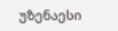უზენაესი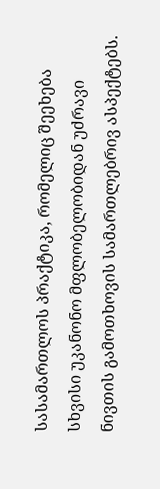სასამართლოს პრაქტიკა, რომელიც შეეხება სხვისი უკანონო მფლობელობიდან უძრავი ნივთის გამოთხოვის სამართლებრივ ასპექტებს.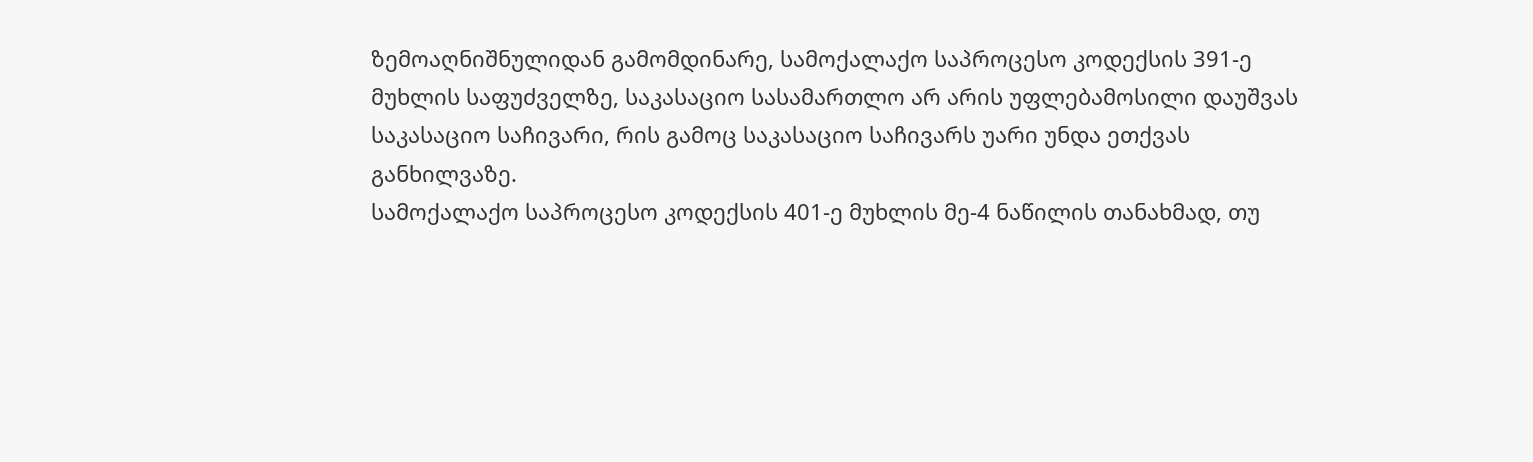ზემოაღნიშნულიდან გამომდინარე, სამოქალაქო საპროცესო კოდექსის 391-ე მუხლის საფუძველზე, საკასაციო სასამართლო არ არის უფლებამოსილი დაუშვას საკასაციო საჩივარი, რის გამოც საკასაციო საჩივარს უარი უნდა ეთქვას განხილვაზე.
სამოქალაქო საპროცესო კოდექსის 401-ე მუხლის მე-4 ნაწილის თანახმად, თუ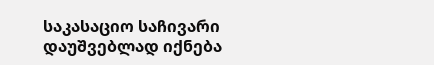საკასაციო საჩივარი დაუშვებლად იქნება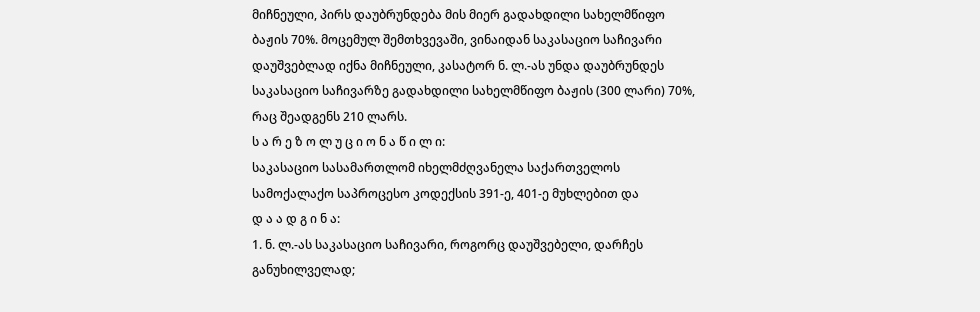მიჩნეული, პირს დაუბრუნდება მის მიერ გადახდილი სახელმწიფო ბაჟის 70%. მოცემულ შემთხვევაში, ვინაიდან საკასაციო საჩივარი დაუშვებლად იქნა მიჩნეული, კასატორ ნ. ლ.-ას უნდა დაუბრუნდეს საკასაციო საჩივარზე გადახდილი სახელმწიფო ბაჟის (300 ლარი) 70%, რაც შეადგენს 210 ლარს.
ს ა რ ე ზ ო ლ უ ც ი ო ნ ა წ ი ლ ი:
საკასაციო სასამართლომ იხელმძღვანელა საქართველოს სამოქალაქო საპროცესო კოდექსის 391-ე, 401-ე მუხლებით და
დ ა ა დ გ ი ნ ა:
1. ნ. ლ.-ას საკასაციო საჩივარი, როგორც დაუშვებელი, დარჩეს განუხილველად;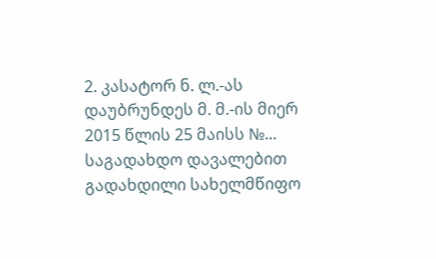2. კასატორ ნ. ლ.-ას დაუბრუნდეს მ. მ.-ის მიერ 2015 წლის 25 მაისს №... საგადახდო დავალებით გადახდილი სახელმწიფო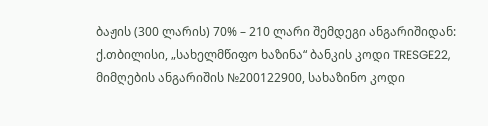ბაჟის (300 ლარის) 70% – 210 ლარი შემდეგი ანგარიშიდან: ქ.თბილისი, „სახელმწიფო ხაზინა“ ბანკის კოდი TRESGE22, მიმღების ანგარიშის №200122900, სახაზინო კოდი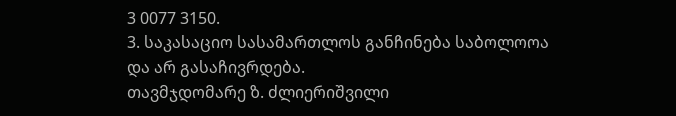3 0077 3150.
3. საკასაციო სასამართლოს განჩინება საბოლოოა და არ გასაჩივრდება.
თავმჯდომარე ზ. ძლიერიშვილი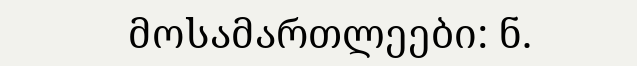მოსამართლეები: ნ.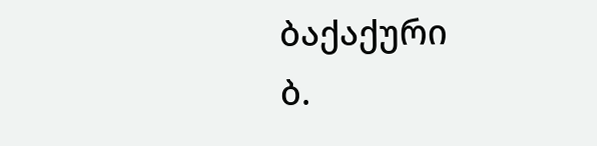ბაქაქური
ბ.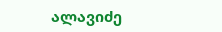ალავიძე